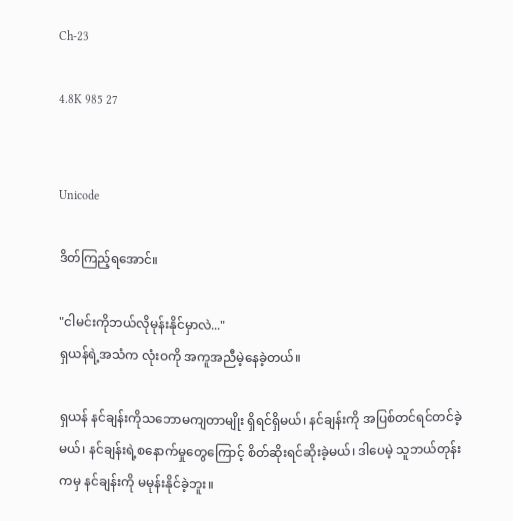Ch-23

4.8K 985 27


Unicode

ဒိတ်ကြည့်ရအောင်။

"ငါမင်းကိုဘယ်လိုမုန်းနိုင်မှာလဲ..."
ရှယန်ရဲ့အသံက လုံးဝကို အကူအညီမဲ့နေခဲ့တယ်။

ရှယန် နင်ချန်းကိုသဘောမကျတာမျိုး ရှိရင်ရှိမယ်၊ နင်ချန်းကို အပြစ်တင်ရင်တင်ခဲ့မယ်၊ နင်ချန်းရဲ့စနောက်မှုတွေကြောင့် စိတ်ဆိုးရင်ဆိုးခဲ့မယ်၊ ဒါပေမဲ့ သူဘယ်တုန်းကမှ နင်ချန်းကို မမုန်းနိုင်ခဲ့ဘူး။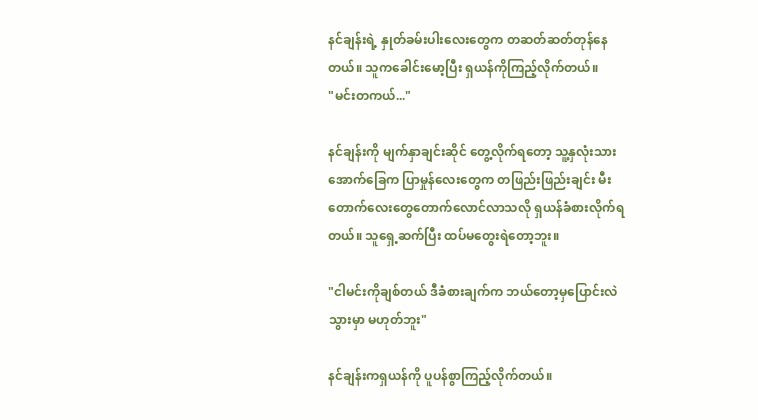နင်ချန်းရဲ့ နှုတ်ခမ်းပါးလေးတွေက တဆတ်ဆတ်တုန်နေတယ်။ သူကခေါင်းမော့ပြီး ရှယန်ကိုကြည့်လိုက်တယ်။
"မင်းတကယ်..."

နင်ချန်းကို မျက်နှာချင်းဆိုင် တွေ့လိုက်ရတော့ သူ့နှလုံးသားအောက်ခြေက ပြာမှုန်လေးတွေက တဖြည်းဖြည်းချင်း မီးတောက်လေးတွေတောက်လောင်လာသလို ရှယန်ခံစားလိုက်ရတယ်။ သူရှေ့ဆက်ပြီး ထပ်မတွေးရဲတော့ဘူး။

"ငါမင်းကိုချစ်တယ် ဒီခံစားချက်က ဘယ်တော့မှပြောင်းလဲသွားမှာ မဟုတ်ဘူး"

နင်ချန်းကရှယန်ကို ပူပန်စွာကြည့်လိုက်တယ်။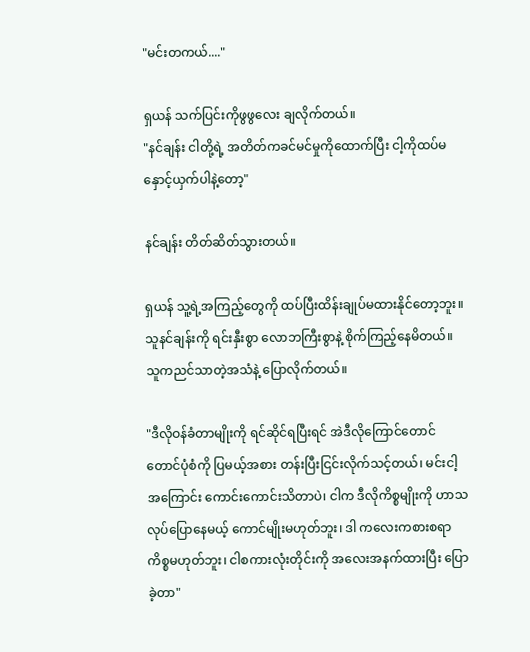"မင်းတကယ်...."

ရှယန် သက်ပြင်းကိုဖွဖွလေး ချလိုက်တယ်။
"နင်ချန်း ငါတို့ရဲ့ အတိတ်ကခင်မင်မှုကိုထောက်ပြီး ငါ့ကိုထပ်မနှောင့်ယှက်ပါနဲ့တော့"

နင်ချန်း တိတ်ဆိတ်သွားတယ်။

ရှယန် သူ့ရဲ့အကြည့်တွေကို ထပ်ပြီးထိန်းချုပ်မထားနိုင်တော့ဘူး။ သူနင်ချန်းကို ရင်းနှီးစွာ လောဘကြီးစွာနဲ့ စိုက်ကြည့်နေမိတယ်။ သူကညင်သာတဲ့အသံနဲ့ ပြောလိုက်တယ်။

"ဒီလိုဝန်ခံတာမျိုးကို ရင်ဆိုင်ရပြီးရင် အဲဒီလိုကြောင်တောင်တောင်ပုံစံကို ပြမယ့်အစား တန်းပြီးငြင်းလိုက်သင့်တယ်၊ မင်းငါ့အကြောင်း ကောင်းကောင်းသိတာပဲ၊ ငါက ဒီလိုကိစ္စမျိုးကို ဟာသလုပ်ပြောနေမယ့် ကောင်မျိုးမဟုတ်ဘူး၊ ဒါ ကလေးကစားစရာ ကိစ္စမဟုတ်ဘူး၊ ငါစကားလုံးတိုင်းကို အလေးအနက်ထားပြီး ပြောခဲ့တာ"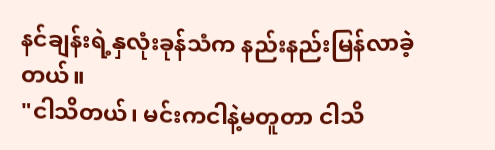နင်ချန်းရဲ့နှလုံးခုန်သံက နည်းနည်းမြန်လာခဲ့တယ်။
"ငါသိတယ်၊ မင်းကငါနဲ့မတူတာ ငါသိ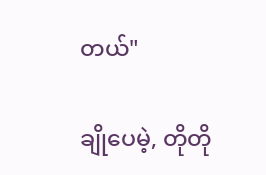တယ်"

ချိုပေမဲ့, တိုတို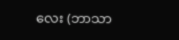လေး (ဘာသာ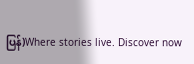ပြန်)Where stories live. Discover now